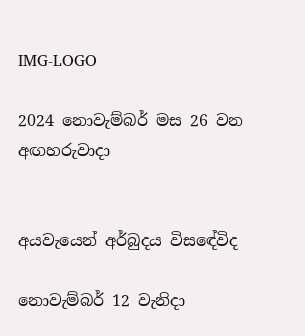IMG-LOGO

2024 නොවැම්බර් මස 26 වන අඟහරුවාදා


අයවැයෙන් අර්බුදය විසඳේවිද

නොවැම්බර් 12 වැනිදා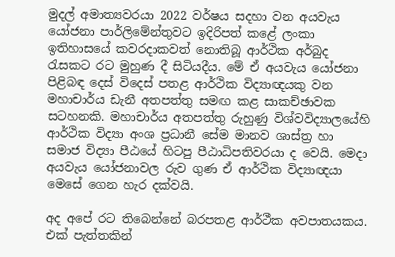මුදල් අමාත්‍යවරයා 2022 වර්ෂය සදහා වන අයවැය යෝජනා පාර්ලිමේන්තුවට ඉදිරිපත් කළේ ලංකා ඉතිහාසයේ කවරදාකවත් නොතිබූ ආර්ථික අර්බුද රැසකට රට මුහුණ දී සිටියදීය. මේ ඒ අයවැය යෝජනා පිළිබඳ දෙස් විදෙස් පතළ ආර්ථික විද්‍යාඥයකු වන මහාචාර්ය ඩැනී අතපත්තු සමඟ කළ සාකච්ඡාවක සටහනකි. මහාචාර්ය අතපත්තු රුහුණු විශ්වවිද්‍යාලයේහි ආර්ථික විද්‍යා අංශ ප්‍රධානී සේම මානව ශාස්ත්‍ර හා සමාජ විද්‍යා පීඨයේ හිටපු පීඨාධිපතිවරයා ද වෙයි. මෙදා අයවැය යෝජනාවල රුව ගුණ ඒ ආර්ථික විද්‍යාඥයා මෙසේ ගෙන හැර දක්වයි.

අද අපේ රට තිබෙන්නේ බරපතළ ආර්ථීක අවපාතයකය. එක් පැත්තකින්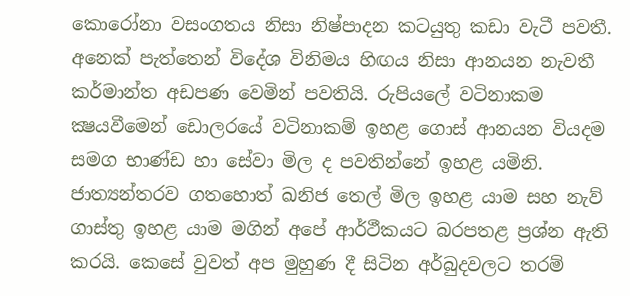කොරෝනා වසංගතය නිසා නිෂ්පාදන කටයුතු කඩා වැටී පවතී. අනෙක් පැත්තෙන් විදේශ විනිමය හිඟය නිසා ආනයන නැවතී කර්මාන්ත අඩපණ වෙමින් පවතියි. රුපියලේ වටිනාකම ක්‍ෂයවීමෙන් ඩොලරයේ වටිනාකම් ඉහළ ගොස් ආනයන වියදම සමග භාණ්ඩ හා සේවා මිල ද පවතින්නේ ඉහළ යමිනි. ජාත්‍යන්තරව ගතහොත් ඛනිජ තෙල් මිල ඉහළ යාම සහ නැව් ගාස්තු ඉහළ යාම මගින් අපේ ආර්ථීකයට බරපතළ ප්‍රශ්න ඇති කරයි. කෙසේ වුවත් අප මුහුණ දී සිටින අර්බුදවලට තරම්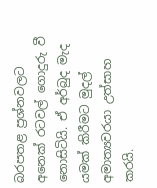බරපතළ ප්‍රශ්නවලට අනෙක් රටවල් ගොදුරු වී නොසිටියි. ඒ අර්බුද මැද යමක් කිරීමට මුදල් අමාත්‍යවරයා උත්සාහ කරයි.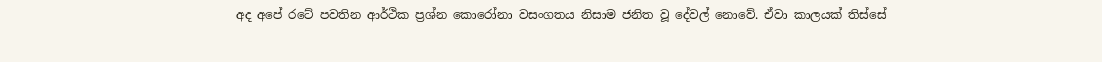අද අපේ රටේ පවතින ආර්ථික ප්‍රශ්න කොරෝනා වසංගතය නිසාම ජනිත වූ දේවල් නොවේ. ඒවා කාලයක් තිස්සේ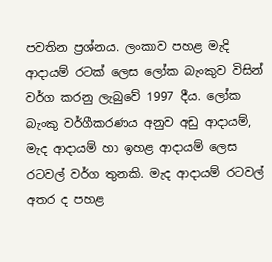පවතින ප්‍රශ්නය. ලංකාව පහළ මැදි ආදායම් රටක් ලෙස ලෝක බැංකුව විසින් වර්ග කරනු ලැබුවේ 1997 දීය. ලෝක බැංකු වර්ගීකරණය අනුව අඩු ආදායම්, මැද ආදායම් හා ඉහළ ආදායම් ලෙස රටවල් වර්ග තුනකි. මැද ආදායම් රටවල් අතර ද පහළ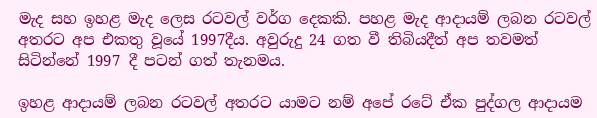මැද සහ ඉහළ මැද ලෙස රටවල් වර්ග දෙකකි. පහළ මැද ආදායම් ලබන රටවල් අතරට අප එකතු වූයේ 1997දීය. අවුරුදු 24 ගත වී තිබියදීත් අප තවමත් සිටින්නේ 1997 දී පටන් ගත් තැනමය.

ඉහළ ආදායම් ලබන රටවල් අතරට යාමට නම් අපේ රටේ ඒක පුද්ගල ආදායම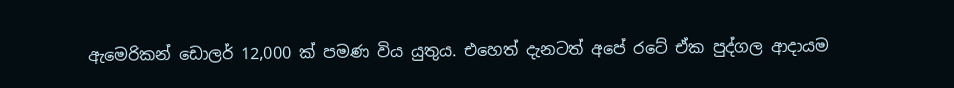ඇමෙරිකන් ඩොලර් 12,000 ක් පමණ විය යුතුය. එහෙත් දැනටත් අපේ රටේ ඒක පුද්ගල ආදායම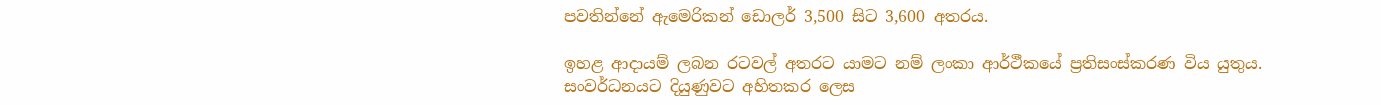පවතින්නේ ඇමෙරිකන් ඩොලර් 3,500 සිට 3,600 අතරය.

ඉහළ ආදායම් ලබන රටවල් අතරට යාමට නම් ලංකා ආර්ථීකයේ ප්‍රතිසංස්කරණ විය යුතුය. සංවර්ධනයට දියුණුවට අහිතකර ලෙස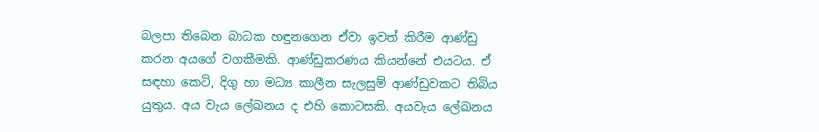බලපා තිබෙන බාධක හඳුනගෙන ඒවා ඉවත් කිරීම ආණ්ඩු කරන අයගේ වගකීමකි. ආණ්ඩුකරණය කියන්නේ එයටය. ඒ සඳහා කෙටි, දිගු හා මධ්‍ය කාලීන සැලසුම් ආණ්ඩුවකට තිබිය යුතුය. අය වැය ලේඛනය ද එහි කොටසකි. අයවැය ලේඛනය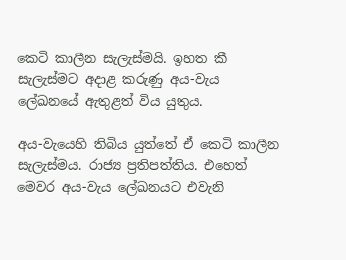කෙටි කාලීන සැලැස්මයි. ඉහත කී සැලැස්මට අදාළ කරුණු අය-වැය ලේඛනයේ ඇතුළත් විය යුතුය.

අය-වැයෙහි තිබිය යුත්තේ ඒ කෙටි කාලීන සැලැස්මය. රාජ්‍ය ප්‍රතිපත්තිය. එහෙත් මෙවර අය-වැය ලේඛනයට එවැනි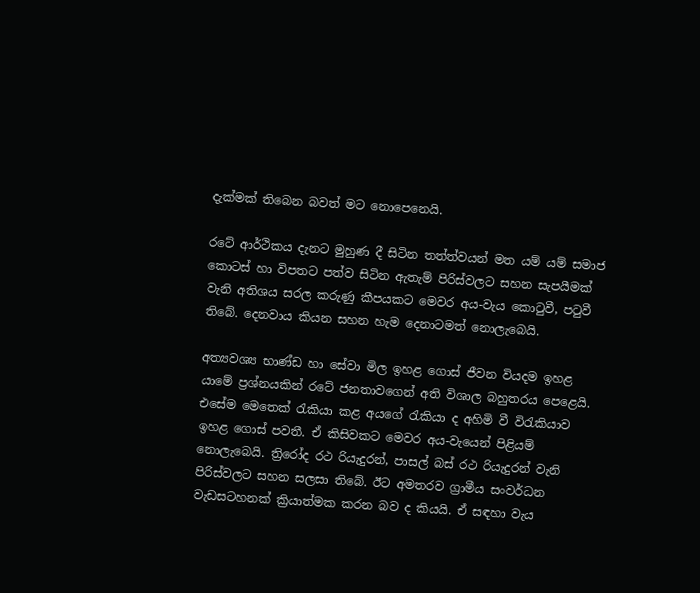දැක්මක් තිබෙන බවත් මට නොපෙනෙයි.

රටේ ආර්ථිකය දැනට මුහුණ දී සිටින තත්ත්වයන් මත යම් යම් සමාජ කොටස් හා විපතට පත්ව සිටින ඇතැම් පිරිස්වලට සහන සැපයීමක් වැනි අතිශය සරල කරුණු කීපයකට මෙවර අය-වැය කොටුවී, පටුවී තිබේ. දෙනවාය කියන සහන හැම දෙනාටමත් නොලැබෙයි.

අත්‍යවශ්‍ය භාණ්ඩ හා සේවා මිල ඉහළ ගොස් ජීවන වියදම ඉහළ යාමේ ප්‍රශ්නයකින් රටේ ජනතාවගෙන් අති විශාල බහුතරය පෙළෙයි. එසේම මෙතෙක් රැකියා කළ අයගේ රැකියා ද අහිමි වී විරැකියාව ඉහළ ගොස් පවතී. ඒ කිසිවකට මෙවර අය-වැයෙන් පිළියම් නොලැබෙයි. ත්‍රිරෝද රථ රියැදුරන්, පාසල් බස් රථ රියැදුරන් වැනි පිරිස්වලට සහන සලසා තිබේ. ඊට අමතරව ග්‍රාමීය සංවර්ධන වැඩසටහනක් ක්‍රියාත්මක කරන බව ද කියයි. ඒ සඳහා වැය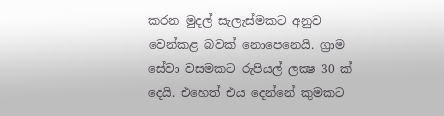කරන මුදල් සැලැස්මකට අනුව වෙන්කළ බවක් නොපෙනෙයි. ග්‍රාම සේවා වසමකට රුපියල් ලක්‍ෂ 30 ක් දෙයි. එහෙත් එය දෙන්නේ කුමකට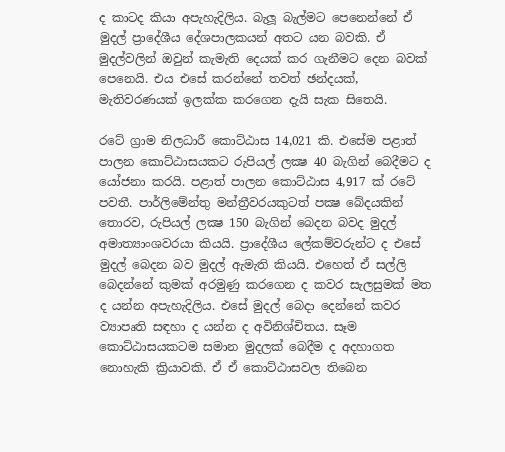ද කාටද කියා අපැහැදිලිය. බැලූ බැල්මට පෙනෙන්නේ ඒ මුදල් ප්‍රාදේශීය දේශපාලකයන් අතට යන බවකි. ඒ මුදල්වලින් ඔවුන් කැමැති දෙයක් කර ගැනීමට දෙන බවක් පෙනෙයි. එය එසේ කරන්නේ තවත් ඡන්දයක්, මැතිවරණයක් ඉලක්ක කරගෙන දැයි සැක සිතෙයි.

රටේ ග්‍රාම නිලධාරී කොට්ඨාස 14,021 කි. එසේම පළාත් පාලන කොට්ඨාසයකට රුපියල් ලක්‍ෂ 40 බැගින් බෙදීමට ද යෝජනා කරයි. පළාත් පාලන කොට්ඨාස 4,917 ක් රටේ පවතී. පාර්ලිමේන්තු මන්ත්‍රීවරයකුටත් පක්‍ෂ බේදයකින් තොරව, රුපියල් ලක්‍ෂ 150 බැගින් බෙදන බවද මුදල් අමාත්‍යාංශවරයා කියයි. ප්‍රාදේශීය ලේකම්වරුන්ට ද එසේ මුදල් බෙදන බව මුදල් ඇමැති කියයි. එහෙත් ඒ සල්ලි බෙදන්නේ කුමක් අරමුණු කරගෙන ද කවර සැලසුමක් මත ද යන්න අපැහැදිලිය. එසේ මුදල් බෙදා දෙන්නේ කවර ව්‍යාපෘති සඳහා ද යන්න ද අවිනිශ්චිතය. සෑම කොට්ඨාසයකටම සමාන මුදලක් බෙදීම ද අදහාගත නොහැකි ක්‍රියාවකි. ඒ ඒ කොට්ඨාසවල තිබෙන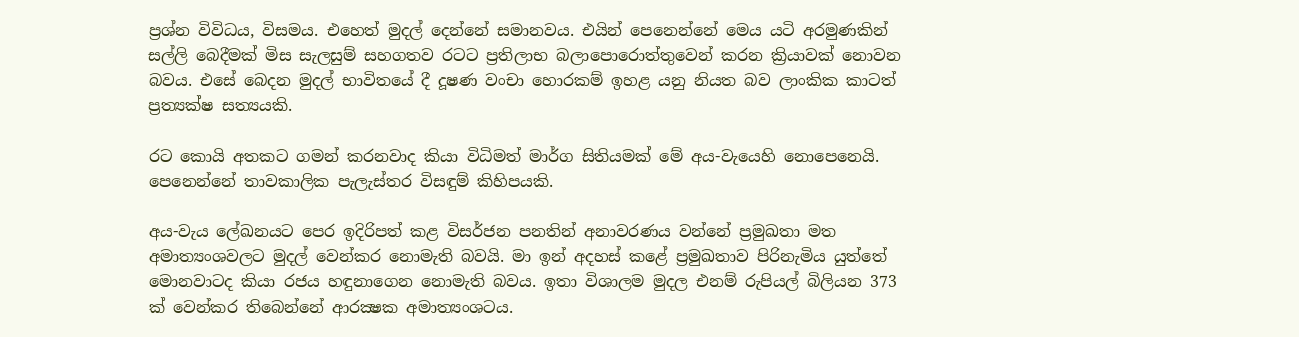ප්‍රශ්න විවිධය, විසමය. එහෙත් මුදල් දෙන්නේ සමානවය. එයින් පෙනෙන්නේ මෙය යටි අරමුණකින් සල්ලි බෙදීමක් මිස සැලසුම් සහගතව රටට ප්‍රතිලාභ බලාපොරොත්තුවෙන් කරන ක්‍රියාවක් නොවන බවය. එසේ බෙදන මුදල් භාවිතයේ දී දූෂණ වංචා හොරකම් ඉහළ යනු නියත බව ලාංකික කාටත් ප්‍රත්‍යක්ෂ සත්‍යයකි.

රට කොයි අතකට ගමන් කරනවාද කියා විධිමත් මාර්ග සිතියමක් මේ අය-වැයෙහි නොපෙනෙයි. පෙනෙන්නේ තාවකාලික පැලැස්තර විසඳුම් කිහිපයකි.

අය-වැය ලේඛනයට පෙර ඉදිරිපත් කළ විසර්ජන පනතින් අනාවරණය වන්නේ ප්‍රමුඛතා මත අමාත්‍යංශවලට මුදල් වෙන්කර නොමැති බවයි. මා ඉන් අදහස් කළේ ප්‍රමුඛතාව පිරිනැමිය යුත්තේ මොනවාටද කියා රජය හඳුනාගෙන නොමැති බවය. ඉතා විශාලම මුදල එනම් රුපියල් බිලියන 373 ක් වෙන්කර තිබෙන්නේ ආරක්‍ෂක අමාත්‍යංශටය.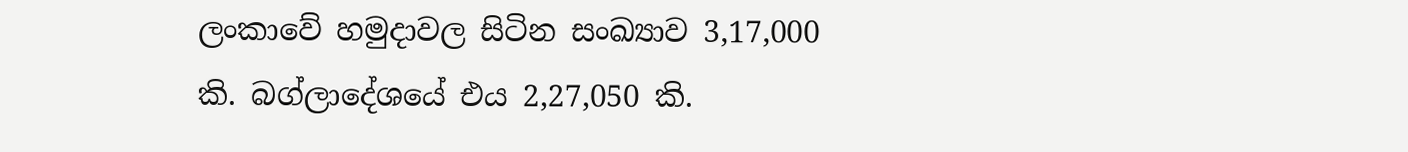ලංකාවේ හමුදාවල සිටින සංඛ්‍යාව 3,17,000 කි. බග්ලාදේශයේ එය 2,27,050 කි.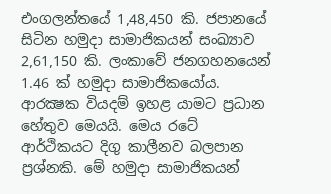එංගලන්තයේ 1,48,450 කි. ජපානයේ සිටින හමුදා සාමාජිකයන් සංඛ්‍යාව 2,61,150 කි. ලංකාවේ ජනගහනයෙන් 1.46 ක් හමුදා සාමාජිකයෝය. ආරක්‍ෂක වියදම් ඉහළ යාමට ප්‍රධාන හේතුව මෙයයි. මෙය රටේ ආර්ථිකයට දිගු කාලීනව බලපාන ප්‍රශ්නකි. මේ හමුදා සාමාජිකයන්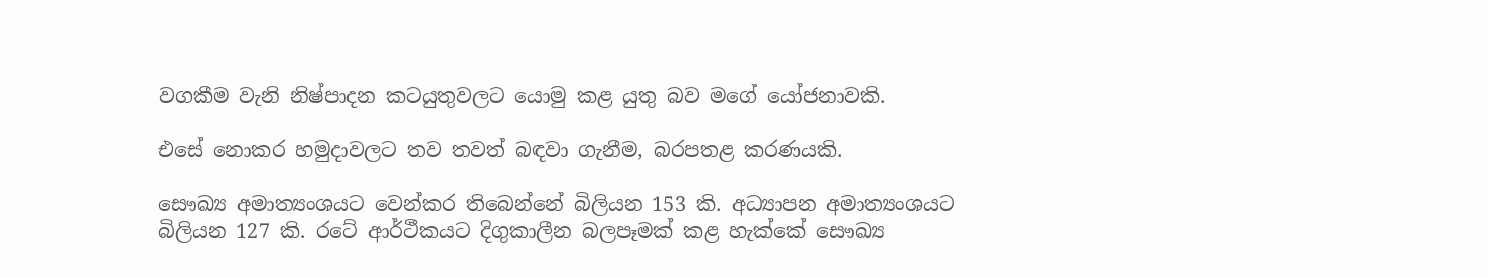වගකීම වැනි නිෂ්පාදන කටයුතුවලට යොමු කළ යුතු බව මගේ යෝජනාවකි.

එසේ නොකර හමුදාවලට තව තවත් බඳවා ගැනීම, බරපතළ කරණයකි.

සෞඛ්‍ය අමාත්‍යංශයට වෙන්කර තිබෙන්නේ බිලියන 153 කි. අධ්‍යාපන අමාත්‍යංශයට බිලියන 127 කි. රටේ ආර්ථීකයට දිගුකාලීන බලපෑමක් කළ හැක්කේ සෞඛ්‍ය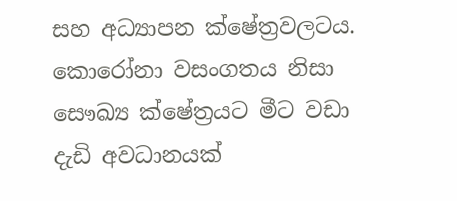සහ අධ්‍යාපන ක්ෂේත්‍රවලටය. කොරෝනා වසංගතය නිසා සෞඛ්‍ය ක්ෂේත්‍රයට මීට වඩා දැඩි අවධානයක්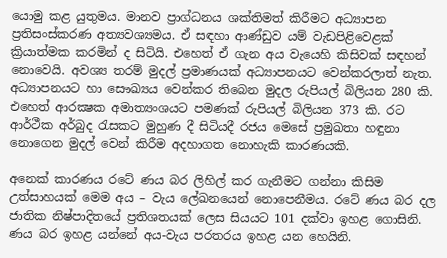යොමු කළ යුතුමය. මානව ප්‍රාග්ධනය ශක්තිමත් කිරීමට අධ්‍යාපන ප්‍රතිසංස්කරණ අත්‍යවශ්‍යමය. ඒ සඳහා ආණ්ඩුව යම් වැඩපිළිවෙළක් ක්‍රියාත්මක කරමින් ද සිටියි. එහෙත් ඒ ගැන අය වැයෙහි කිසිවක් සඳහන් නොවෙයි. අවශ්‍ය තරම් මුදල් ප්‍රමාණයක් අධ්‍යාපනයට වෙන්කරලාත් නැත. අධ්‍යාපනයට හා සෞඛ්‍යය වෙන්කර තිබෙන මුදල රුපියල් බිලියන 280 කි. එහෙත් ආරක්‍ෂක අමාත්‍යංශයට පමණක් රුපියල් බිලියන 373 කි. රට ආර්ථීක අර්බුද රැසකට මුහුණ දී සිටියදී රජය මෙසේ ප්‍රමුඛතා හඳුනා නොගෙන මුදල් වෙන් කිරීම අදහාගත නොහැකි කාරණයකි.

අනෙක් කාරණය රටේ ණය බර ලිහිල් කර ගැනීමට ගන්නා කිසිම උත්සාහයක් මෙම අය – වැය ලේඛනයෙන් නොපෙනීමය. රටේ ණය බර දල ජාතික නිෂ්පාදිතයේ ප්‍රතිශතයක් ලෙස සියයට 101 දක්වා ඉහළ ගොසිනි. ණය බර ඉහළ යන්නේ අය-වැය පරතරය ඉහළ යන හෙයිනි.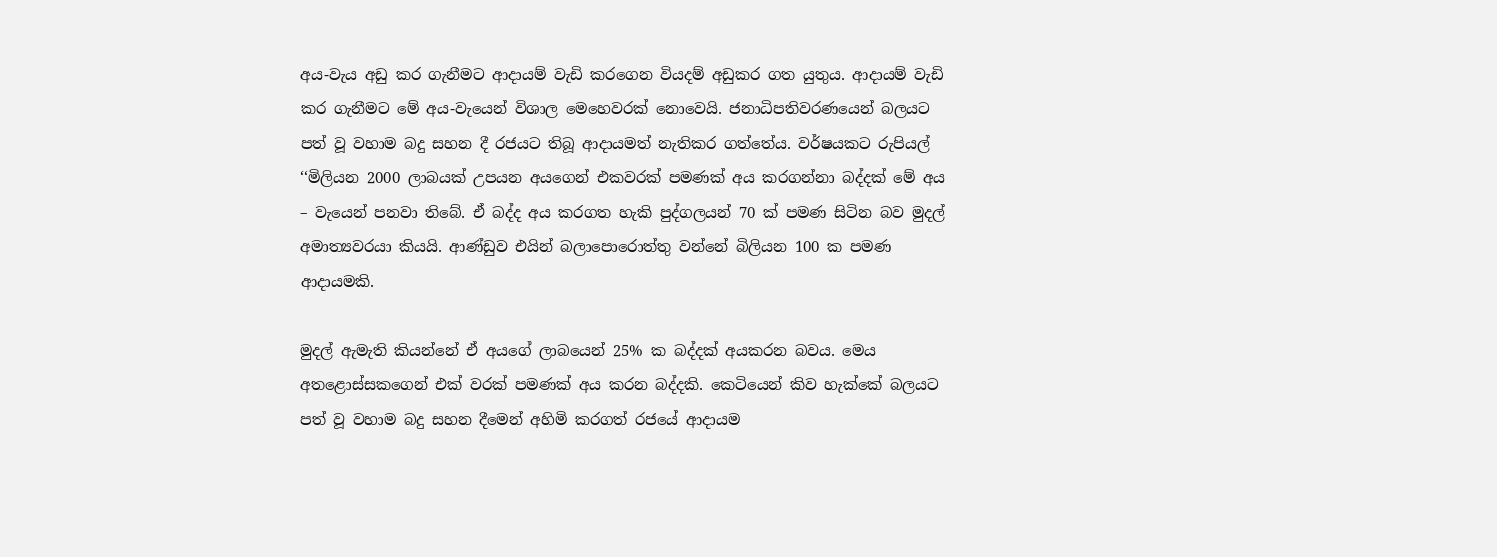අය-වැය අඩු කර ගැනීමට ආදායම් වැඩි කරගෙන වියදම් අඩුකර ගත යුතුය. ආදායම් වැඩි කර ගැනීමට මේ අය-වැයෙන් විශාල මෙහෙවරක් නොවෙයි. ජනාධිපතිවරණයෙන් බලයට පත් වූ වහාම බදු සහන දී රජයට තිබූ ආදායමත් නැතිකර ගත්තේය. වර්ෂයකට රුපියල් ‘‘මිලියන 2000 ලාබයක් උපයන අයගෙන් එකවරක් පමණක් අය කරගන්නා බද්දක් මේ අය – වැයෙන් පනවා තිබේ. ඒ බද්ද අය කරගත හැකි පුද්ගලයන් 70 ක් පමණ සිටින බව මුදල් අමාත්‍යවරයා කියයි. ආණ්ඩුව එයින් බලාපොරොත්තු වන්නේ බිලියන 100 ක පමණ ආදායමකි.

මුදල් ඇමැති කියන්නේ ඒ අයගේ ලාබයෙන් 25% ක බද්දක් අයකරන බවය. මෙය අතළොස්සකගෙන් එක් වරක් පමණක් අය කරන බද්දකි. කෙටියෙන් කිව හැක්කේ බලයට පත් වූ වහාම බදු සහන දීමෙන් අහිමි කරගත් රජයේ ආදායම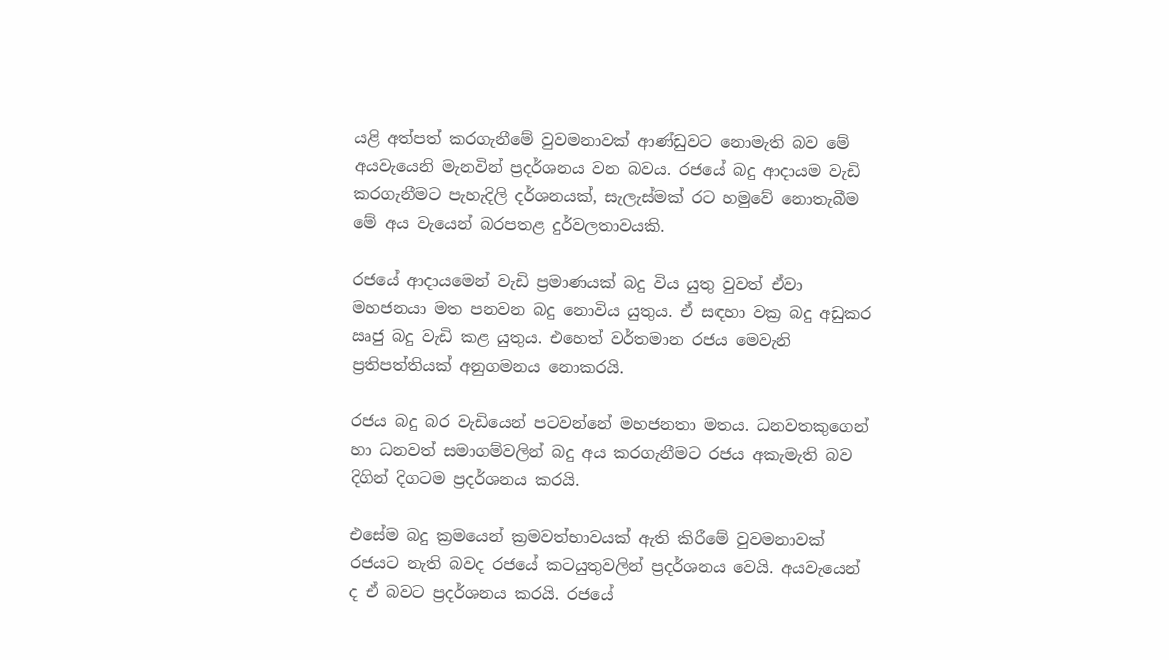යළි අත්පත් කරගැනීමේ වුවමනාවක් ආණ්ඩුවට නොමැති බව මේ අයවැයෙනි මැනවින් ප්‍රදර්ශනය වන බවය. රජයේ බදු ආදායම වැඩි කරගැනීමට පැහැදිලි දර්ශනයක්, සැලැස්මක් රට හමුවේ නොතැබීම මේ අය වැයෙන් බරපතළ දුර්වලතාවයකි.

රජයේ ආදායමෙන් වැඩි ප්‍රමාණයක් බදු විය යුතු වුවත් ඒවා මහජනයා මත පනවන බදු නොවිය යුතුය. ඒ සඳහා වක්‍ර බදු අඩුකර ඍජු බදු වැඩි කළ යුතුය. එහෙත් වර්තමාන රජය මෙවැනි ප්‍රතිපත්තියක් අනුගමනය නොකරයි.

රජය බදු බර වැඩියෙන් පටවන්නේ මහජනතා මතය. ධනවතකුගෙන් හා ධනවත් සමාගම්වලින් බදු අය කරගැනීමට රජය අකැමැති බව දිගින් දිගටම ප්‍රදර්ශනය කරයි.

එසේම බදු ක්‍රමයෙන් ක්‍රමවත්භාවයක් ඇති කිරීමේ වුවමනාවක් රජයට නැති බවද රජයේ කටයුතුවලින් ප්‍රදර්ශනය වෙයි. අයවැයෙන් ද ඒ බවට ප්‍රදර්ශනය කරයි. රජයේ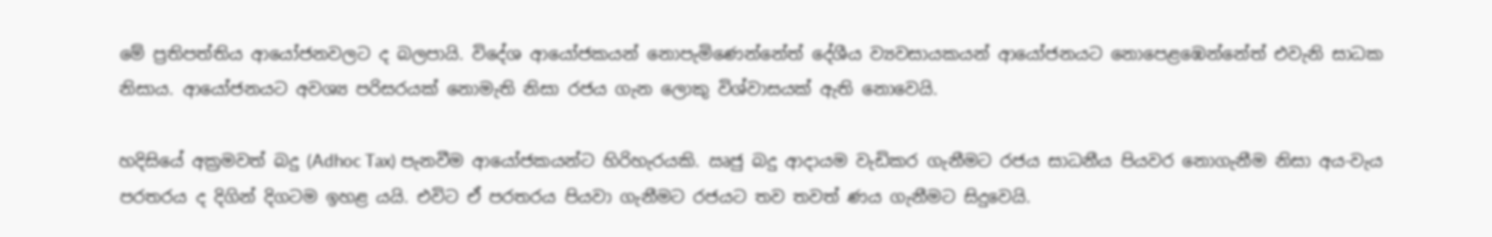මේ ප්‍රතිපත්තිය ආයෝජනවලට ද බලපායි. විදේශ ආයෝජකයන් නොපැමිණෙන්නේත් දේශීය ව්‍යවසායකයන් ආයෝජනයට නොපෙළඹෙන්නේත් එවැනි සාධක නිසාය. ආයෝජනයට අවශ්‍ය පරිසරයක් නොමැති නිසා රජය ගැන ලොකු විශ්වාසයක් ඇති නොවෙයි.

හදිසියේ අක්‍රමවත් බදු (Adhoc Tax) පැනවීම ආයෝජකයන්ට හිරිහැරයකි. ඍජු බදු ආදායම වැඩිකර ගැනීමට රජය සාධනීය පියවර නොගැනීම නිසා අය-වැය පරතරය ද දිගින් දිගටම ඉහළ යයි. එවිට ඒ පරතරය පියවා ගැනීමට රජයට තව තවත් ණය ගැනීමට සිදුවෙයි.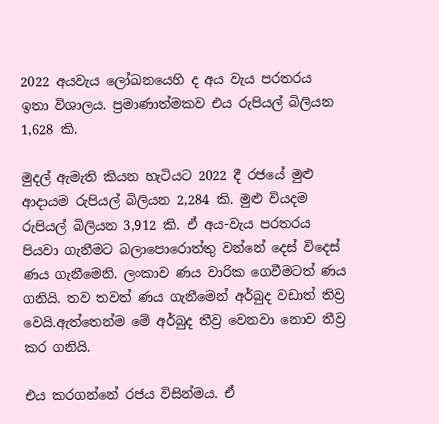2022 අයවැය ලෝඛනයෙහි ද අය වැය පරතරය ඉතා විශාලය. ප්‍රමාණාත්මකව එය රුපියල් බිලියන 1,628 කි.

මුදල් ඇමැති කියන හැටියට 2022 දී රජයේ මුළු ආදායම රුපියල් බිලියන 2,284 කි. මුළු වියදම රුපියල් බිලියන 3,912 කි. ඒ අය-වැය පරතරය පියවා ගැනීමට බලාපොරොත්තු වන්නේ දෙස් විදෙස් ණය ගැනීමෙනි. ලංකාව ණය වාරික ගෙවීමටත් ණය ගනියි. තව තවත් ණය ගැනීමෙන් අර්බුද වඩාත් තිව්‍ර වෙයි.ඇත්තෙන්ම මේ අර්බුද තීව්‍ර වෙනවා නොව තීව්‍ර කර ගනියි.

එය කරගන්නේ රජය විසින්මය. ඒ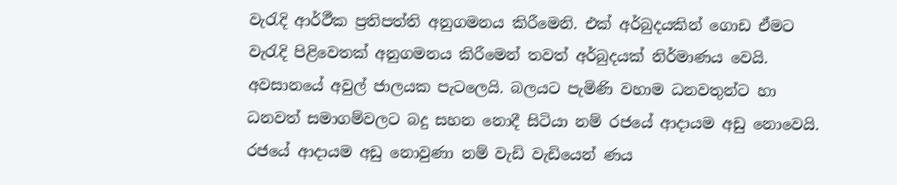වැරැදි ආර්ථීක ප්‍රතිපත්ති අනුගමනය කිරීමෙනි. එක් අර්බුදයකින් ගොඩ ඒමට වැරැදි පිළිවෙතක් අනුගමනය කිරීමෙන් තවත් අර්බුදයක් නිර්මාණය වෙයි. අවසානයේ අවුල් ජාලයක පැටලෙයි. බලයට පැමිණි වහාම ධනවතුන්ට හා ධනවත් සමාගම්වලට බදු සහන නොදී සිටියා නම් රජයේ ආදායම අඩු නොවෙයි. රජයේ ආදායම අඩු නොවුණා නම් වැඩි වැඩියෙන් ණය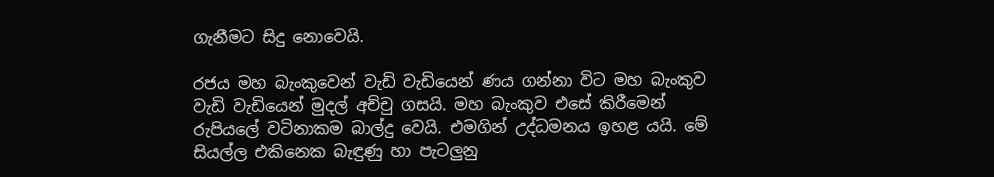ගැනීමට සිදු නොවෙයි.

රජය මහ බැංකුවෙන් වැඩි වැඩියෙන් ණය ගන්නා විට මහ බැංකුව වැඩි වැඩියෙන් මුදල් අච්චු ගසයි. මහ බැංකුව එසේ කිරීමෙන් රුපියලේ වටිනාකම බාල්දු වෙයි. එමගින් උද්ධමනය ඉහළ යයි. මේ සියල්ල එකිනෙක බැඳුණු හා පැටලුනු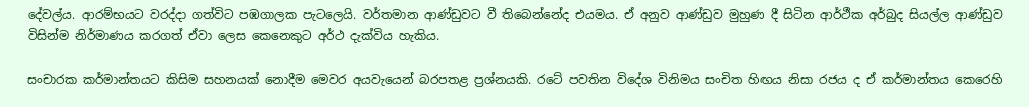දේවල්ය. ආරම්භයට වරද්දා ගත්විට පඹගාලක පැටලෙයි. වර්තමාන ආණ්ඩුවට වී තිබෙන්නේද එයමය. ඒ අනුව ආණ්ඩුව මුහුණ දී සිටින ආර්ථීක අර්බුද සියල්ල ආණ්ඩුව විසින්ම නිර්මාණය කරගත් ඒවා ලෙස කෙනෙකුට අර්ථ දැක්විය හැකිය.

සංචාරක කර්මාන්තයට කිසිම සහනයක් නොදීම මෙවර අයවැයෙන් බරපතළ ප්‍රශ්නයකි. රටේ පවතින විදේශ විනිමය සංචිත හිඟය නිසා රජය ද ඒ කර්මාන්තය කෙරෙහි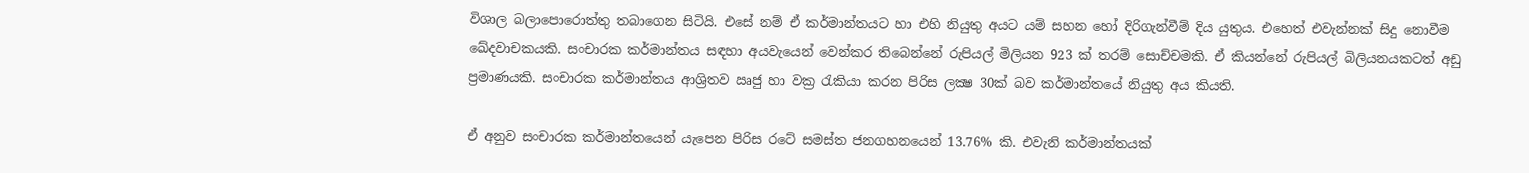විශාල බලාපොරොත්තු තබාගෙන සිටියි. එසේ නම් ඒ කර්මාන්තයට හා එහි නියුතු අයට යම් සහන හෝ දිරිගැන්වීම් දිය යුතුය. එහෙත් එවැන්නක් සිදු නොවීම ඛේදවාචකයකි. සංචාරක කර්මාන්තය සඳහා අයවැයෙන් වෙන්කර තිබෙන්නේ රුපියල් මිලියන 923 ක් තරම් සොච්චමකි. ඒ කියන්නේ රුපියල් බිලියනයකටත් අඩු ප්‍රමාණයකි. සංචාරක කර්මාන්තය ආශ්‍රිතව ඍජු හා වක්‍ර රැකියා කරන පිරිස ලක්‍ෂ 30ක් බව කර්මාන්තයේ නියුතු අය කියති.

ඒ අනුව සංචාරක කර්මාන්තයෙන් යැපෙන පිරිස රටේ සමස්ත ජනගහනයෙන් 13.76% කි. එවැනි කර්මාන්තයක්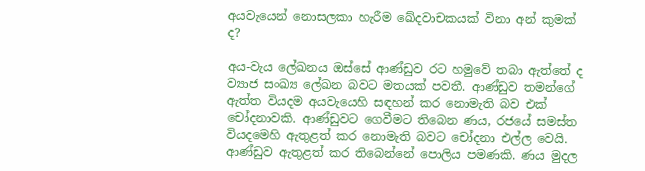අයවැයෙන් නොසලකා හැරීම ඛේදවාචකයක් විනා අන් කුමක් ද?

අය-වැය ලේඛනය ඔස්සේ ආණ්ඩුව රට හමුවේ තබා ඇත්තේ ද ව්‍යාජ සංඛ්‍ය ලේඛන බවට මතයක් පවතී. ආණ්ඩුව තමන්ගේ ඇත්ත වියදම අයවැයෙහි සඳහන් කර නොමැති බව එක් චෝදනාවකි. ආණ්ඩුවට ගෙවීමට තිබෙන ණය, රජයේ සමස්ත වියදමෙහි ඇතුළත් කර නොමැති බවට චෝදනා එල්ල වෙයි. ආණ්ඩුව ඇතුළත් කර තිබෙන්නේ පොලිය පමණකි. ණය මුදල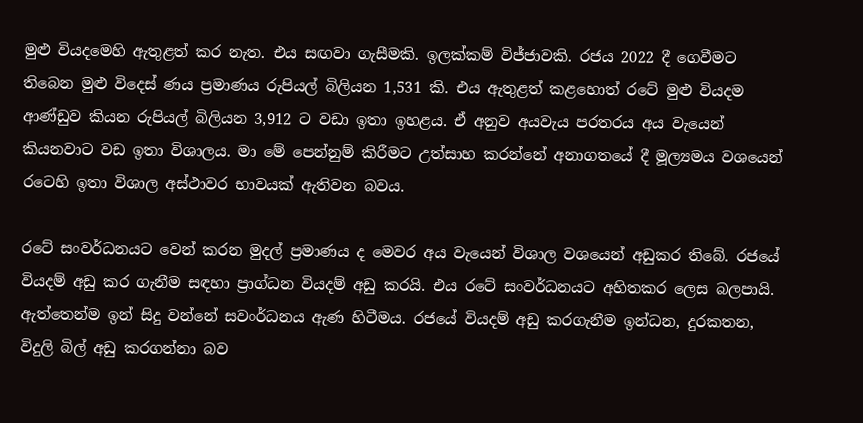මුළු වියදමෙහි ඇතුළත් කර නැත. එය සඟවා ගැසීමකි. ඉලක්කම් විජ්ජාවකි. රජය 2022 දී ගෙවීමට තිබෙන මුළු විදෙස් ණය ප්‍රමාණය රුපියල් බිලියන 1,531 කි. එය ඇතුළත් කළහොත් රටේ මුළු වියදම ආණ්ඩුව කියන රුපියල් බිලියන 3,912 ට වඩා ඉතා ඉහළය. ඒ අනුව අයවැය පරතරය අය වැයෙන් කියනවාට වඩ ඉතා විශාලය. මා මේ පෙන්නුම් කිරීමට උත්සාහ කරන්නේ අනාගතයේ දී මූල්‍යමය වශයෙන් රටෙහි ඉතා විශාල අස්ථාවර භාවයක් ඇතිවන බවය.

රටේ සංවර්ධනයට වෙන් කරන මුදල් ප්‍රමාණය ද මෙවර අය වැයෙන් විශාල වශයෙන් අඩුකර තිබේ. රජයේ වියදම් අඩු කර ගැනීම සඳහා ප්‍රාග්ධන වියදම් අඩු කරයි. එය රටේ සංවර්ධනයට අහිතකර ලෙස බලපායි. ඇත්තෙන්ම ඉන් සිදු වන්නේ සවංර්ධනය ඇණ හිටීමය. රජයේ වියදම් අඩු කරගැනීම ඉන්ධන, දුරකතන, විදුලි බිල් අඩු කරගන්නා බව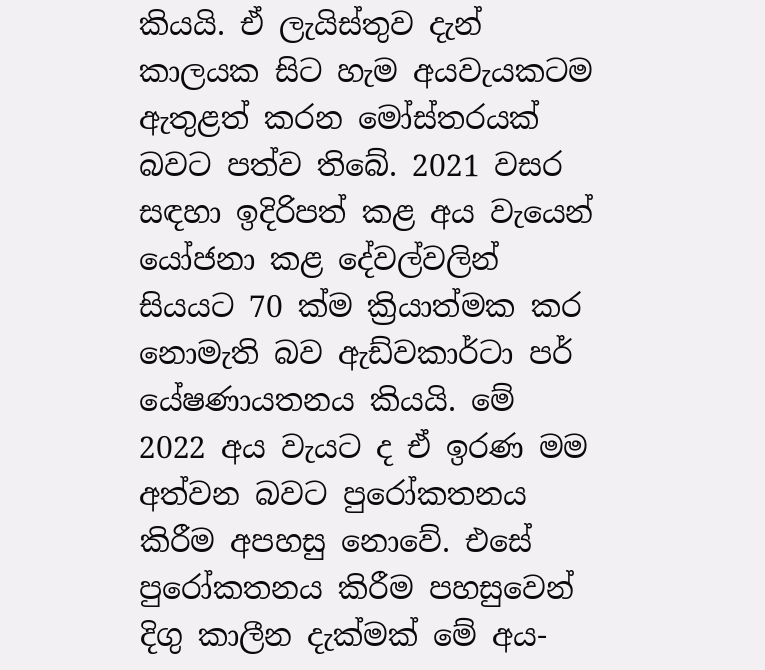කියයි. ඒ ලැයිස්තුව දැන් කාලයක සිට හැම අයවැයකටම ඇතුළත් කරන මෝස්තරයක් බවට පත්ව තිබේ. 2021 වසර සඳහා ඉදිරිපත් කළ අය වැයෙන් යෝජනා කළ දේවල්වලින් සියයට 70 ක්ම ක්‍රියාත්මක කර නොමැති බව ඇඩ්වකාර්ටා පර් යේෂණායතනය කියයි. මේ 2022 අය වැයට ද ඒ ඉරණ මම අත්වන බවට පුරෝකතනය කිරීම අපහසු නොවේ. එසේ පුරෝකතනය කිරීම පහසුවෙන් දිගු කාලීන දැක්මක් මේ අය-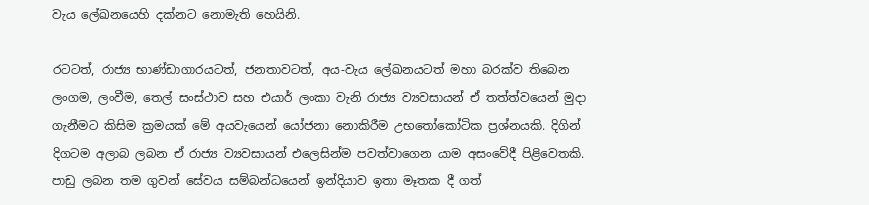වැය ලේඛනයෙහි දක්නට නොමැති හෙයිනි.

රටටත්, රාජ්‍ය භාණ්ඩාගාරයටත්, ජනතාවටත්, අය-වැය ලේඛනයටත් මහා බරක්ව තිබෙන ලංගම, ලංවීම, තෙල් සංස්ථාව සහ එයාර් ලංකා වැනි රාජ්‍ය ව්‍යවසායන් ඒ තත්ත්වයෙන් මුදා ගැනීමට කිසිම ක්‍රමයක් මේ අයවැයෙන් යෝජනා නොකිරීම උභතෝකෝටික ප්‍රශ්නයකි. දිගින් දිගටම අලාබ ලබන ඒ රාජ්‍ය ව්‍යවසායන් එලෙසින්ම පවත්වාගෙන යාම අසංවේදී පිළිවෙතකි. පාඩු ලබන තම ගුවන් සේවය සම්බන්ධයෙන් ඉන්දියාව ඉතා මෑතක දී ගත්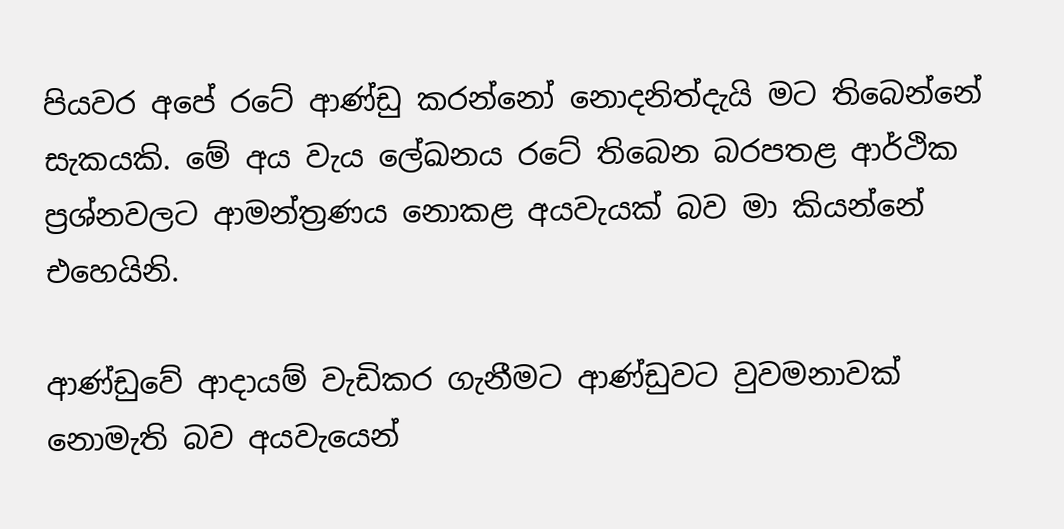පියවර අපේ රටේ ආණ්ඩු කරන්නෝ නොදනිත්දැයි මට තිබෙන්නේ සැකයකි. මේ අය වැය ලේඛනය රටේ තිබෙන බරපතළ ආර්ථික ප්‍රශ්නවලට ආමන්ත්‍රණය නොකළ අයවැයක් බව මා කියන්නේ එහෙයිනි.

ආණ්ඩුවේ ආදායම් වැඩිකර ගැනීමට ආණ්ඩුවට වුවමනාවක් නොමැති බව අයවැයෙන්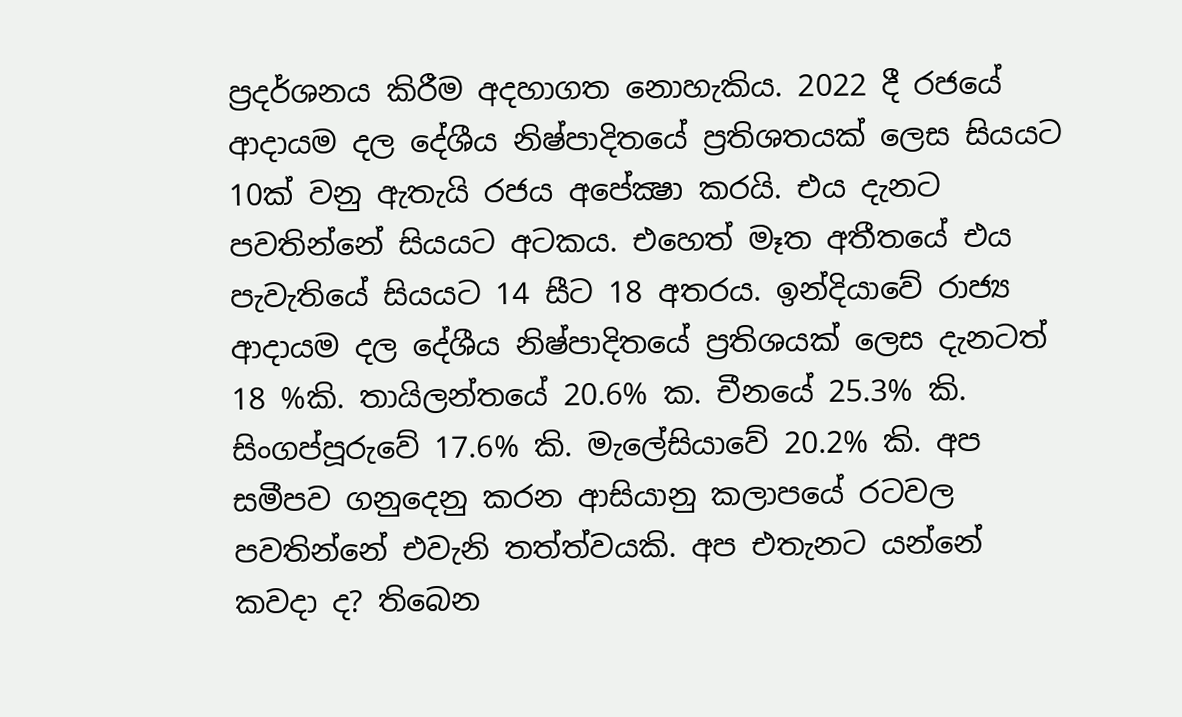ප්‍රදර්ශනය කිරීම අදහාගත නොහැකිය. 2022 දී රජයේ ආදායම දල දේශීය නිෂ්පාදිතයේ ප්‍රතිශතයක් ලෙස සියයට 10ක් වනු ඇතැයි රජය අපේක්‍ෂා කරයි. එය දැනට පවතින්නේ සියයට අටකය. එහෙත් මෑත අතීතයේ එය පැවැතියේ සියයට 14 සීට 18 අතරය. ඉන්දියාවේ රාජ්‍ය ආදායම දල දේශීය නිෂ්පාදිතයේ ප්‍රතිශයක් ලෙස දැනටත් 18 %කි. තායිලන්තයේ 20.6% ක. චීනයේ 25.3% කි. සිංගප්පූරුවේ 17.6% කි. මැලේසියාවේ 20.2% කි. අප සමීපව ගනුදෙනු කරන ආසියානු කලාපයේ රටවල පවතින්නේ එවැනි තත්ත්වයකි. අප එතැනට යන්නේ කවදා ද? තිබෙන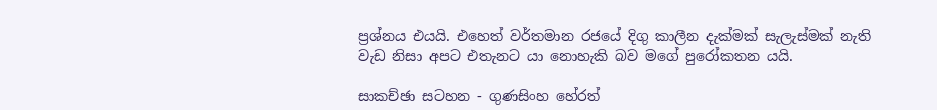ප්‍රශ්නය එයයි. එහෙත් වර්තමාන රජයේ දිගු කාලීන දැක්මක් සැලැස්මක් නැති වැඩ නිසා අපට එතැනට යා නොහැකි බව මගේ පුරෝකතන යයි.

සාකච්ඡා සටහන - ගුණසිංහ හේරත්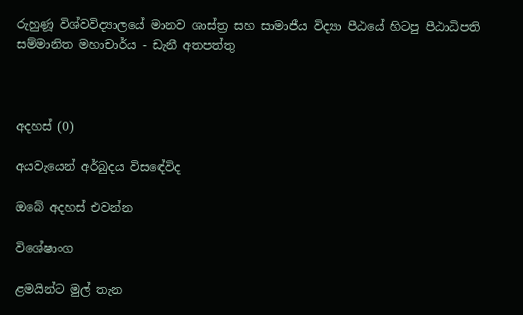රුහුණූ විශ්වවිද්‍යාලයේ මානව ශාස්ත්‍ර සහ සාමාජීය විද්‍යා පීඨයේ හිටපු පීඨාධිපති සම්මානිත මහාචාර්ය - ඩැනී අතපත්තු



අදහස් (0)

අයවැයෙන් අර්බුදය විසඳේවිද

ඔබේ අදහස් එවන්න

විශේෂාංග

ළමයින්ට මුල් තැන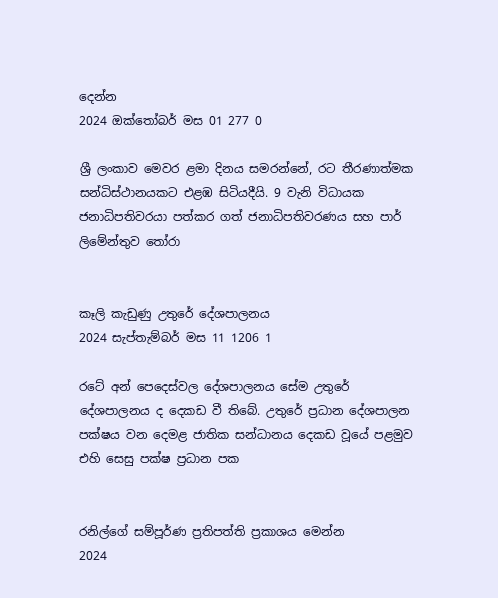දෙන්න
2024 ඔක්තෝබර් මස 01 277 0

ශ්‍රී ලංකාව මෙවර ළමා දිනය සමරන්නේ, රට තීරණාත්මක සන්ධිස්ථානයකට එළඹ සිටියදීයි. 9 වැනි විධායක ජනාධිපතිවරයා පත්කර ගත් ජනාධිපතිවරණය සහ පාර් ලිමේන්තුව තෝරා


කෑලි කැඩුණු උතුරේ දේශපාලනය
2024 සැප්තැම්බර් මස 11 1206 1

රටේ අන් පෙදෙස්වල දේශපාලනය සේම උතුරේ දේශපාලනය ද දෙකඩ වී තිබේ. උතුරේ ප්‍රධාන දේශපාලන පක්ෂය වන දෙමළ ජාතික සන්ධානය දෙකඩ වූයේ පළමුව එහි සෙසු පක්ෂ ප්‍රධාන පක


රනිල්ගේ සම්පූර්ණ ප්‍රතිපත්ති ප්‍රකාශය මෙන්න
2024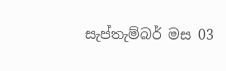සැප්තැම්බර් මස 03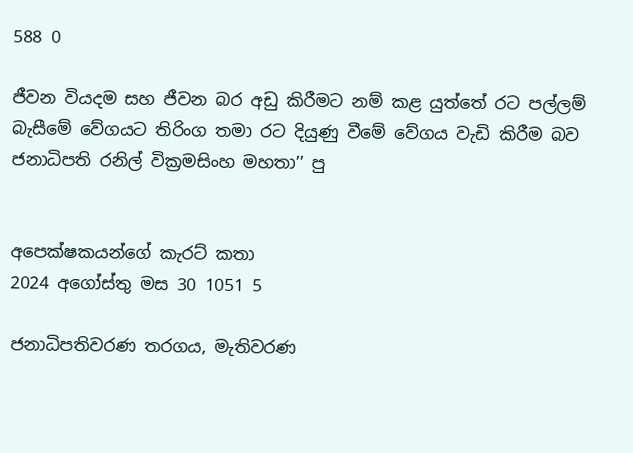588 0

ජීවන වියදම සහ ජීවන බර අඩු කිරීමට නම් කළ යුත්තේ රට පල්ලම් බැසීමේ වේගයට තිරිංග තමා රට දියුණු වීමේ වේගය වැඩි කිරීම බව ජනාධිපති රනිල් වික්‍රමසිංහ මහතා’’ පු


අපෙක්ෂකයන්ගේ කැරට් කතා
2024 අගෝස්තු මස 30 1051 5

ජනාධිපතිවරණ තරගය, මැතිවරණ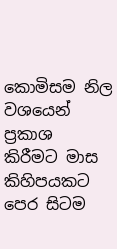කොමිසම නිල වශයෙන් ප්‍රකාශ කිරීමට මාස කිහිපයකට පෙර සිටම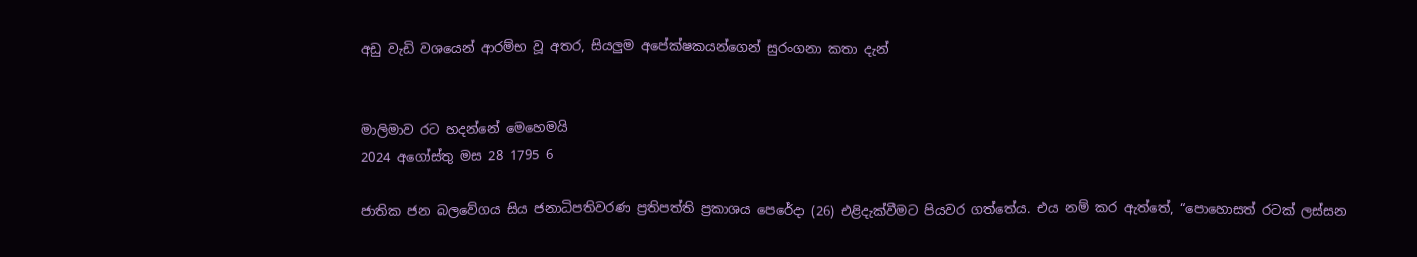අඩු වැඩි වශයෙන් ආරම්භ වූ අතර, සියලුම අපේක්ෂකයන්ගෙන් සුරංගනා කතා දැන්


මාලිමාව රට හදන්නේ මෙහෙමයි
2024 අගෝස්තු මස 28 1795 6

ජාතික ජන බලවේගය සිය ජනාධිපතිවරණ ප්‍රතිපත්ති ප්‍රකාශය පෙරේදා (26) එළිදැක්වීමට පියවර ගත්තේය. එය නම් කර ඇත්තේ, “පොහොසත් රටක් ලස්සන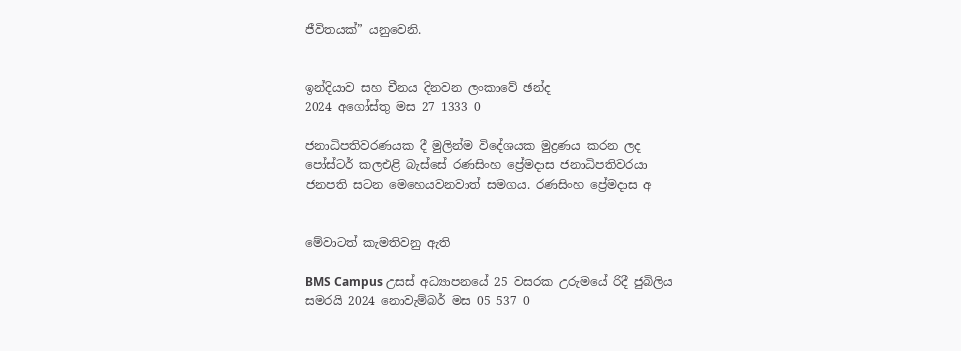ජීවිතයක්” යනුවෙනි.


ඉන්දියාව සහ චීනය දිනවන ලංකාවේ ඡන්ද
2024 අගෝස්තු මස 27 1333 0

ජනාධිපතිවරණයක දී මුලින්ම විදේශයක මුද්‍රණය කරන ලද පෝස්ටර් කලඑළි බැස්සේ රණසිංහ ප්‍රේමදාස ජනාධිපතිවරයා ජනපති සටන මෙහෙයවනවාත් සමගය. රණසිංහ ප්‍රේමදාස අ


මේවාටත් කැමතිවනු ඇති

BMS Campus උසස් අධ්‍යාපනයේ 25 වසරක උරුමයේ රිදී ජුබිලිය සමරයි 2024 නොවැම්බර් මස 05 537 0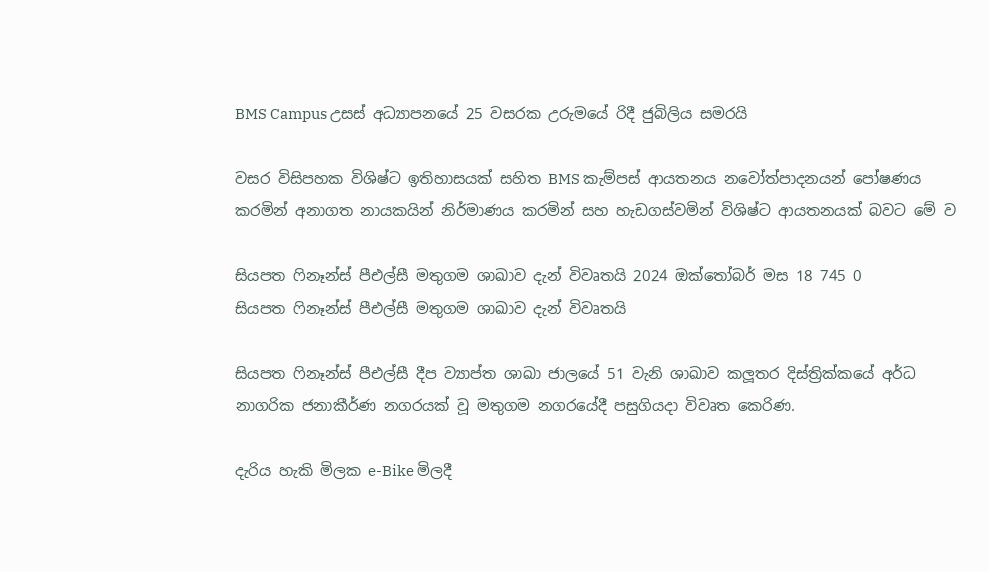BMS Campus උසස් අධ්‍යාපනයේ 25 වසරක උරුමයේ රිදී ජුබිලිය සමරයි

වසර විසිපහක විශිෂ්ට ඉතිහාසයක් සහිත BMS කැම්පස් ආයතනය නවෝත්පාදනයන් පෝෂණය කරමින් අනාගත නායකයින් නිර්මාණය කරමින් සහ හැඩගස්වමින් විශිෂ්ට ආයතනයක් බවට මේ ව

සියපත ෆිනෑන්ස් පීඑල්සී මතුගම ශාඛාව දැන් විවෘතයි 2024 ඔක්තෝබර් මස 18 745 0
සියපත ෆිනෑන්ස් පීඑල්සී මතුගම ශාඛාව දැන් විවෘතයි

සියපත ෆිනෑන්ස් පීඑල්සී දීප ව්‍යාප්ත ශාඛා ජාලයේ 51 වැනි ශාඛාව කලූතර දිස්ත්‍රික්කයේ අර්ධ නාගරික ජනාකීර්ණ නගරයක් වූ මතුගම නගරයේදී පසුගියදා විවෘත කෙරිණ.

දැරිය හැකි මිලක e-Bike මිලදී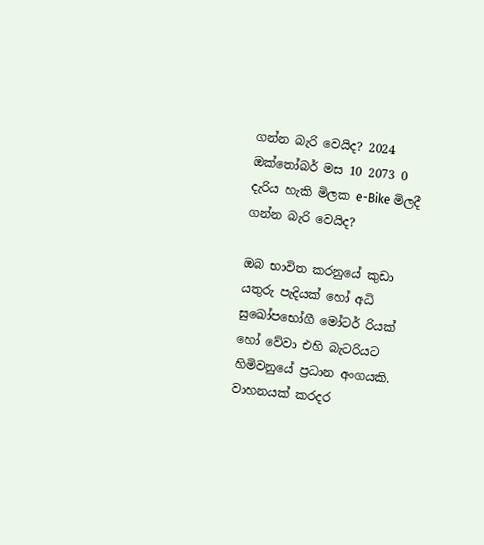ගන්න බැරි වෙයිද? 2024 ඔක්තෝබර් මස 10 2073 0
දැරිය හැකි මිලක e-Bike මිලදී ගන්න බැරි වෙයිද?

ඔබ භාවිත කරනුයේ කුඩා යතුරු පැදියක් හෝ අධි සුඛෝපභෝගී මෝටර් රියක් හෝ වේවා එහි බැටරියට හිමිවනුයේ ප්‍රධාන අංගයකි. වාහනයක් කරදර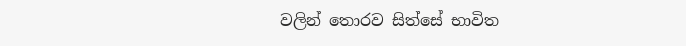වලින් තොරව සිත්සේ භාවිත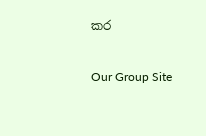කර

Our Group Site